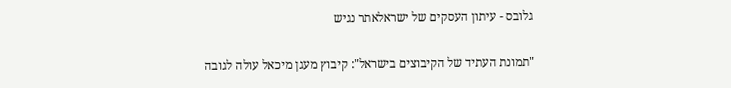גלובס - עיתון העסקים של ישראלאתר נגיש

"תמונת העתיד של הקיבוצים בישראל": קיבוץ מעגן מיכאל עולה לגובה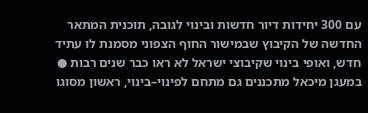עם 300 יחידות דיור חדשות ובינוי לגובה, תוכנית המתאר החדשה של הקיבוץ שבמישור החוף הצפוני מסמנת לו עתיד חדש, ואופי בינוי שקיבוצי ישראל לא ראו כבר שנים רבות ● במעגן מיכאל מתכננים גם מתחם לפינוי–בינוי, ראשון מסוגו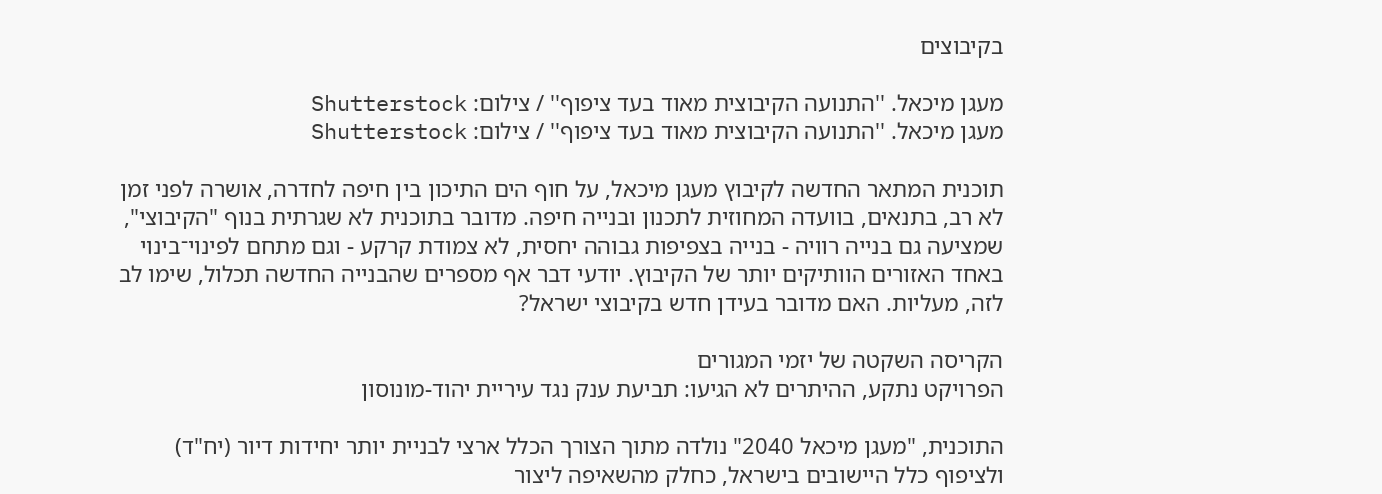בקיבוצים

מעגן מיכאל. ''התנועה הקיבוצית מאוד בעד ציפוף'' / צילום: Shutterstock
מעגן מיכאל. ''התנועה הקיבוצית מאוד בעד ציפוף'' / צילום: Shutterstock

תוכנית המתאר החדשה לקיבוץ מעגן מיכאל, על חוף הים התיכון בין חיפה לחדרה, אושרה לפני זמן לא רב, בתנאים, בוועדה המחוזית לתכנון ובנייה חיפה. מדובר בתוכנית לא שגרתית בנוף "הקיבוצי", שמציעה גם בנייה רוויה - בנייה בצפיפות גבוהה יחסית, לא צמודת קרקע - וגם מתחם לפינוי־בינוי באחד האזורים הוותיקים יותר של הקיבוץ. יודעי דבר אף מספרים שהבנייה החדשה תכלול, שימו לב לזה, מעליות. האם מדובר בעידן חדש בקיבוצי ישראל?

הקריסה השקטה של יזמי המגורים
הפרויקט נתקע, ההיתרים לא הגיעו: תביעת ענק נגד עיריית יהוד-מונוסון

התוכנית, "מעגן מיכאל 2040" נולדה מתוך הצורך הכלל ארצי לבניית יותר יחידות דיור (יח"ד) ולציפוף כלל היישובים בישראל, כחלק מהשאיפה ליצור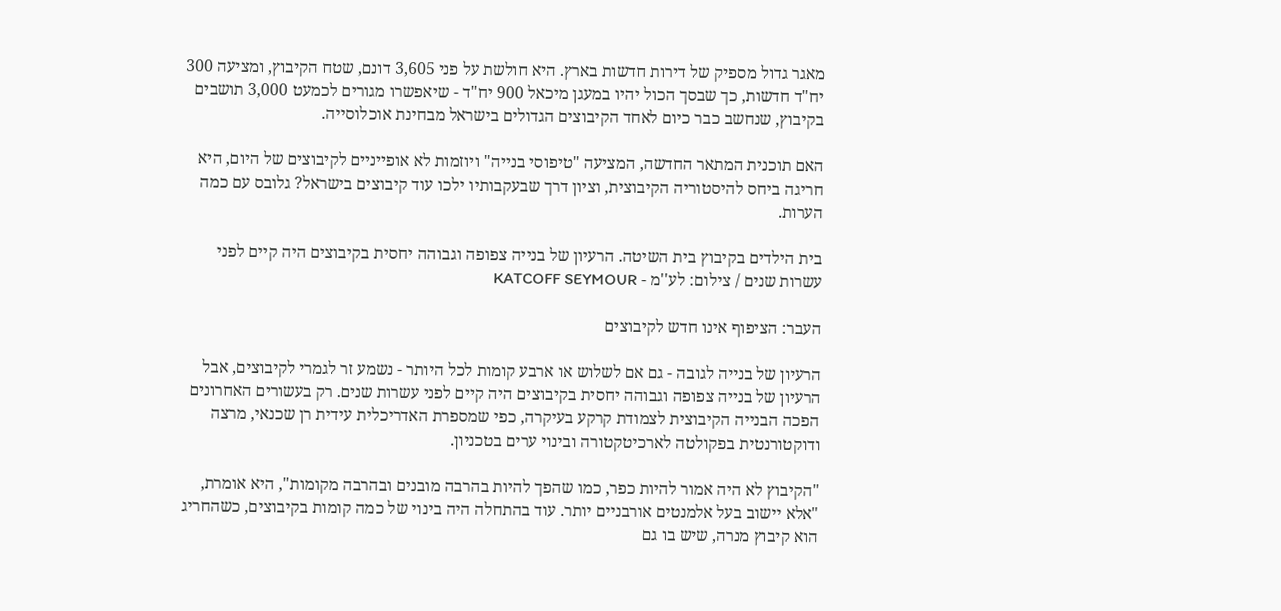מאגר גדול מספיק של דירות חדשות בארץ. היא חולשת על פני 3,605 דונם, שטח הקיבוץ, ומציעה 300 יח"ד חדשות, כך שבסך הכול יהיו במעגן מיכאל 900 יח"ד - שיאפשרו מגורים לכמעט 3,000 תושבים בקיבוץ, שנחשב כבר כיום לאחד הקיבוצים הגדולים בישראל מבחינת אוכלוסייה.

האם תוכנית המתאר החדשה, המציעה "טיפוסי בנייה" ויוזמות לא אופייניים לקיבוצים של היום, היא חריגה ביחס להיסטוריה הקיבוצית, וציון דרך שבעקבותיו ילכו עוד קיבוצים בישראל? גלובס עם כמה הערות.

בית הילדים בקיבוץ בית השיטה. הרעיון של בנייה צפופה וגבוהה יחסית בקיבוצים היה קיים לפני עשרות שנים / צילום: לע''מ - KATCOFF SEYMOUR

העבר: הציפוף אינו חדש לקיבוצים

הרעיון של בנייה לגובה - גם אם לשלוש או ארבע קומות לכל היותר - נשמע זר לגמרי לקיבוצים, אבל הרעיון של בנייה צפופה וגבוהה יחסית בקיבוצים היה קיים לפני עשרות שנים. רק בעשורים האחרונים הפכה הבנייה הקיבוצית לצמודת קרקע בעיקרה, כפי שמספרת האדריכלית עידית רן שכנאי, מרצה ודוקטורנטית בפקולטה לארכיטקטורה ובינוי ערים בטכניון.

"הקיבוץ לא היה אמור להיות כפר, כמו שהפך להיות בהרבה מובנים ובהרבה מקומות", היא אומרת, "אלא יישוב בעל אלמנטים אורבניים יותר. עוד בהתחלה היה בינוי של כמה קומות בקיבוצים, כשהחריג הוא קיבוץ מנרה, שיש בו גם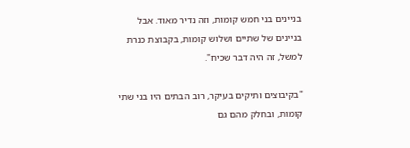בניינים בני חמש קומות, וזה נדיר מאוד. אבל בניינים של שתיים ושלוש קומות, בקבוצת כנרת למשל, זה היה דבר שכיח".

"בקיבוצים ותיקים בעיקר, רוב הבתים היו בני שתי קומות, ובחלק מהם גם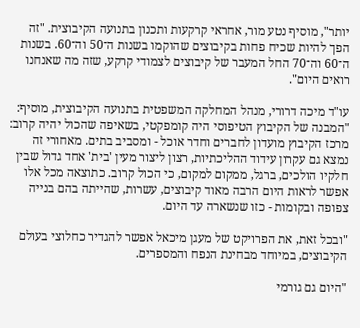יותר", מוסיף נטע מור, אחראי קרקעות ותכנון בתנועה הקיבוצית. "זה הפך להיות שכיח פחות בקיבוצים שהוקמו בשנות ה־50 וה־60. בשנות ה־60 וה־70 החל המעבר של קיבוצים לצמודי קרקע, שזה מה שאנחנו רואים היום".

עו"ד מיכה דרורי, מנהל המחלקה המשפטית בתנועה הקיבוצית, מוסיף: "המבנה של הקיבוץ הטיפוסי היה קומפקטי, בשאיפה שהכול יהיה קרוב: מרכז הקיבוץ מועדון לחברים וחדר אוכל - ומסביב בתים. מאחורי זה נמצא גם עקרון עידוד ההליכתיות, רצון ליצור מעין 'בית' אחד גדול שבין חלקיו הולכים, ברגל, ממקום למקום, כי הכול קרוב. כתוצאה מכל אלו אפשר לראות היום הרבה מאוד קיבוצים, עשרות, שהייתה בהם בנייה צפופה ובקומות - כזו שנשארה עד היום.

"ובכל זאת, את הפרויקט של מעגן מיכאל אפשר להגדיר כחלוצי בעולם הקיבוצים, במיוחד מבחינת הנפח והמספרים.

"היום גם גורמי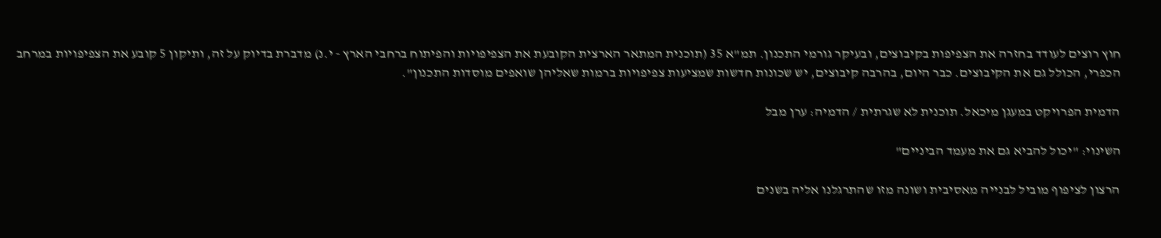חוץ רוצים לעודד בחזרה את הצפיפות בקיבוצים, ובעיקר גורמי התכנון. תמ"א 35 (תוכנית המתאר הארצית הקובעת את הצפיפויות והפיתוח ברחבי הארץ - י.נ) מדברת בדיוק על זה, ותיקון 5 קובע את הצפיפויות במרחב הכפרי, הכולל גם את הקיבוצים. כבר היום, בהרבה קיבוצים, יש שכונות חדשות שמציעות צפיפויות ברמות שאליהן שואפים מוסדות התכנון".

הדמית הפרויקט במעגן מיכאל. תוכנית לא שגרתית / הדמיה: ערן מבל

השינוי: "יכול להביא גם את מעמד הביניים"

הרצון לציפוף מוביל לבנייה מאסיבית ושונה מזו שהתרגלנו אליה בשנים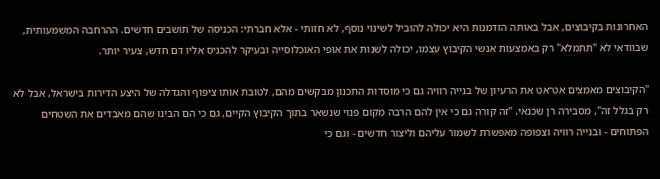האחרונות בקיבוצים, אבל באותה הזדמנות היא יכולה להוביל לשינוי נוסף, לא חזותי - אלא חברתי: הכניסה של תושבים חדשים. ההרחבה המשמעותית, שבוודאי לא "תתמלא" רק באמצעות אנשי הקיבוץ עצמו, יכולה לשנות את אופי האוכלוסייה ובעיקר להכניס אליו דם חדש, צעיר יותר.

"הקיבוצים מאמצים אט־אט את הרעיון של בנייה רוויה גם כי מוסדות התכנון מבקשים מהם, לטובת אותו ציפוף והגדלה של היצע הדירות בישראל, אבל לא רק בגלל זה", מסבירה רן שכנאי. "זה קורה גם כי אין להם הרבה מקום פנוי שנשאר בתוך הקיבוץ הקיים, גם כי הם הבינו שהם מאבדים את השטחים הפתוחים - ובנייה רוויה וצפופה מאפשרת לשמור עליהם וליצור חדשים - וגם כי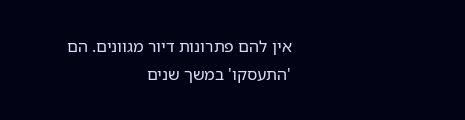אין להם פתרונות דיור מגוונים. הם 'התעסקו' במשך שנים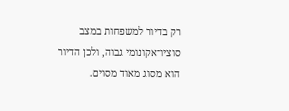רק בדיור למשפחות במצב סוציו־אקונומי גבוה, ולכן הדיור הוא מסוג מאוד מסוים.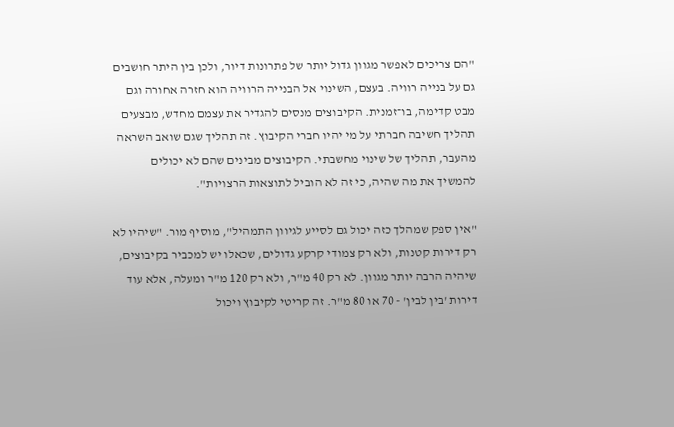"הם צריכים לאפשר מגוון גדול יותר של פתרונות דיור, ולכן בין היתר חושבים גם על בנייה רוויה. בעצם, השינוי אל הבנייה הרוויה הוא חזרה אחורה וגם מבט קדימה, בו־זמנית. הקיבוצים מנסים להגדיר את עצמם מחדש, מבצעים תהליך חשיבה חברתי על מי יהיו חברי הקיבוץ. זה תהליך שגם שואב השראה מהעבר, תהליך של שינוי מחשבתי. הקיבוצים מבינים שהם לא יכולים להמשיך את מה שהיה, כי זה לא הוביל לתוצאות הרצויות".

"אין ספק שמהלך כזה יכול גם לסייע לגיוון התמהיל", מוסיף מור. "שיהיו לא רק דירות קטנות, ולא רק צמודי קרקע גדולים, שכאלו יש למכביר בקיבוצים, שיהיה הרבה יותר מגוון. לא רק 40 מ"ר, ולא רק 120 מ"ר ומעלה, אלא עוד דירות 'בין לבין' - 70 או 80 מ"ר. זה קריטי לקיבוץ ויכול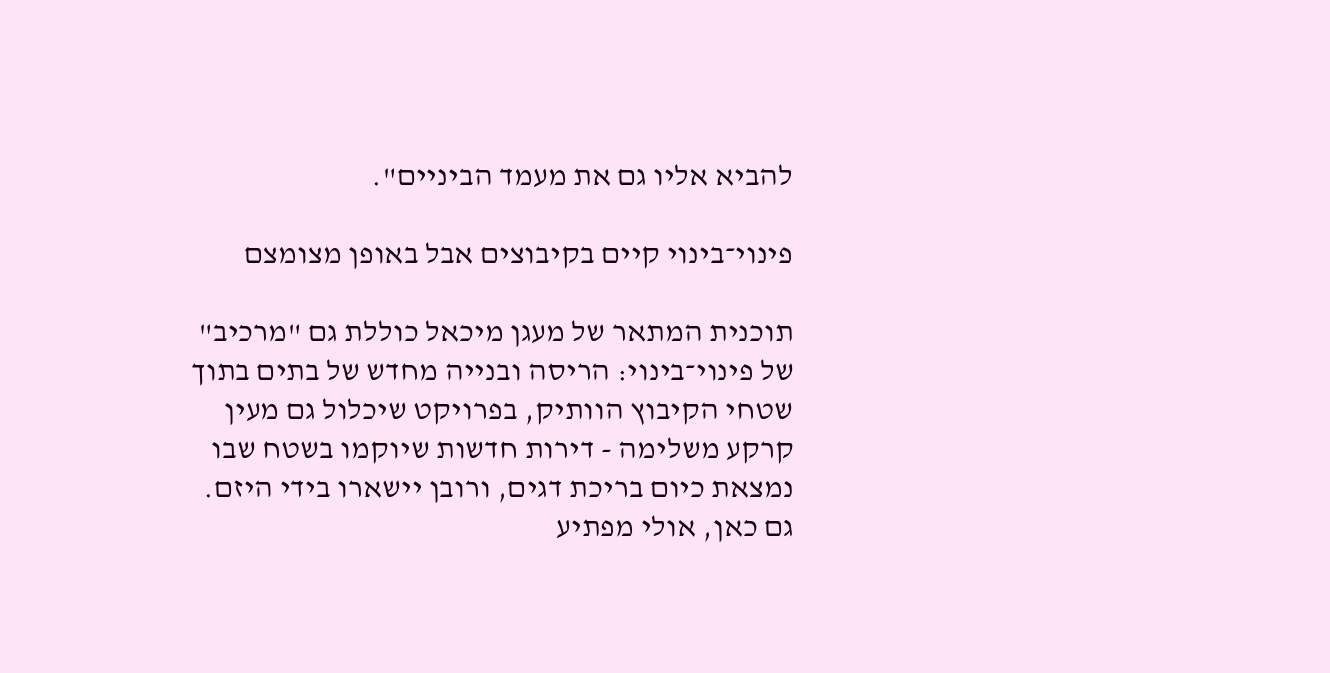להביא אליו גם את מעמד הביניים".

פינוי־בינוי קיים בקיבוצים אבל באופן מצומצם

תוכנית המתאר של מעגן מיכאל כוללת גם "מרכיב" של פינוי־בינוי: הריסה ובנייה מחדש של בתים בתוך שטחי הקיבוץ הוותיק, בפרויקט שיכלול גם מעין קרקע משלימה - דירות חדשות שיוקמו בשטח שבו נמצאת כיום בריכת דגים, ורובן יישארו בידי היזם. גם כאן, אולי מפתיע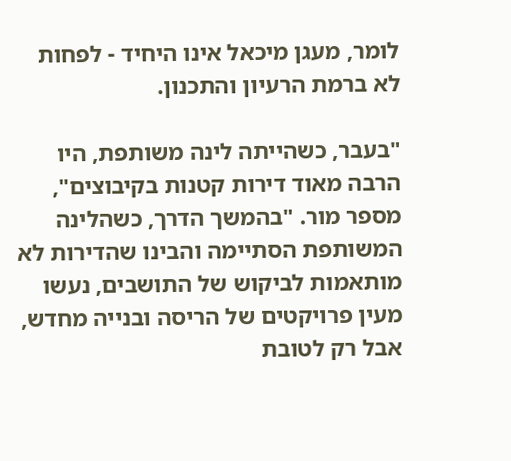לומר, מעגן מיכאל אינו היחיד - לפחות לא ברמת הרעיון והתכנון.

"בעבר, כשהייתה לינה משותפת, היו הרבה מאוד דירות קטנות בקיבוצים", מספר מור. "בהמשך הדרך, כשהלינה המשותפת הסתיימה והבינו שהדירות לא מותאמות לביקוש של התושבים, נעשו מעין פרויקטים של הריסה ובנייה מחדש, אבל רק לטובת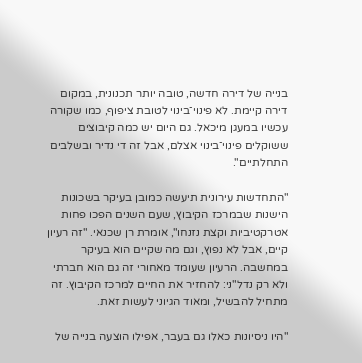בנייה של דירה חדשה, טובה יותר תכנונית, במקום דירה קיימת. לא פינוי־בינוי לטובת ציפוף, כמו שקורה עכשיו במעגן מיכאל. גם היום יש כמה קיבוצים ששוקלים פינוי־בינוי אצלם, אבל זה די נדיר ובשלבים התחלתיים".

"התחדשות עירונית תיעשה כמובן בעיקר בשכונות הישנות שבמרכז הקיבוץ, שעם השנים הפכו פחות אטרקטיביות וקצת נזנחו", אומרת רן שכנאי. "זה רעיון קיים, אבל לא נפוץ, וגם מה שקיים הוא בעיקר במחשבה. הרעיון שעומד מאחורי זה גם הוא חברתי ולא רק נדל"ני: להחזיר את החיים למרכז הקיבוץ. זה מתחיל להבשיל, ומאוד הגיוני לעשות זאת.

"היו ניסיונות כאלו גם בעבר, אפילו הוצעה בנייה של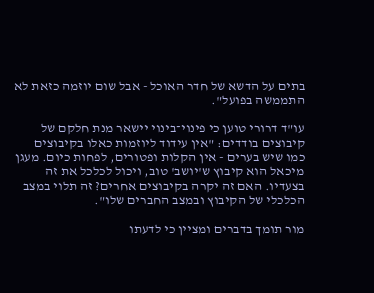בתים על הדשא של חדר האוכל - אבל שום יוזמה כזאת לא התממשה בפועל".

עו"ד דרורי טוען כי פינוי־בינוי יישאר מנת חלקם של קיבוצים בודדים: "אין עידוד ליוזמות כאלו בקיבוצים כמו שיש בערים - אין הקלות ופטורים, לפחות כיום. מעגן מיכאל הוא קיבוץ ש'יושב' טוב, ויכול לכלכל את זה בצעדיו. האם זה יקרה בקיבוצים אחרים? זה תלוי במצב הכלכלי של הקיבוץ ובמצב החברים שלו".

מור תומך בדברים ומציין כי לדעתו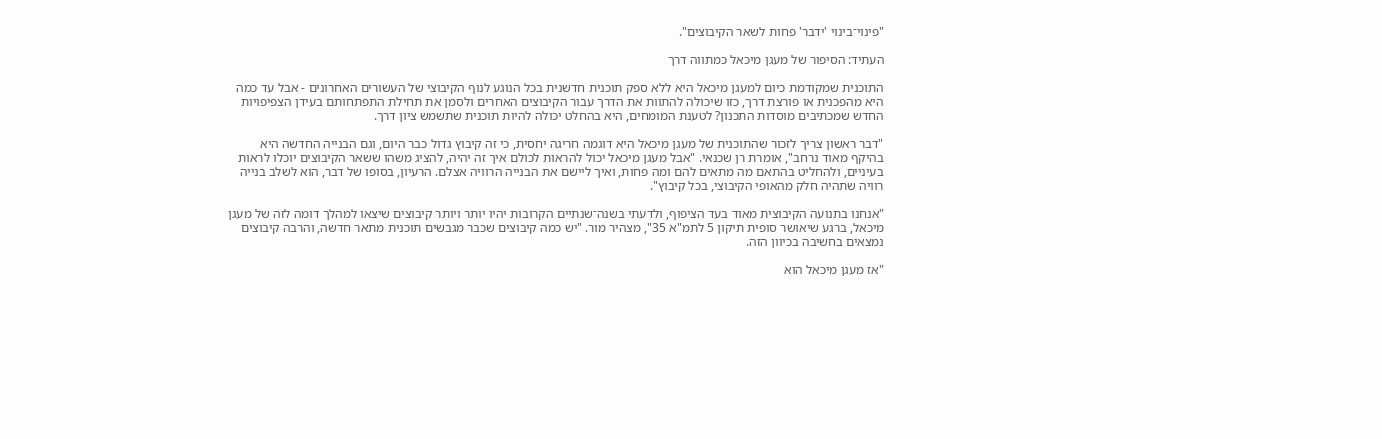"פינוי־בינוי 'ידבר' פחות לשאר הקיבוצים".

העתיד: הסיפור של מעגן מיכאל כמתווה דרך

התוכנית שמקודמת כיום למעגן מיכאל היא ללא ספק תוכנית חדשנית בכל הנוגע לנוף הקיבוצי של העשורים האחרונים - אבל עד כמה היא מהפכנית או פורצת דרך, כזו שיכולה להתוות את הדרך עבור הקיבוצים האחרים ולסמן את תחילת התפתחותם בעידן הצפיפויות החדש שמכתיבים מוסדות התכנון? לטענת המומחים, היא בהחלט יכולה להיות תוכנית שתשמש ציון דרך.

"דבר ראשון צריך לזכור שהתוכנית של מעגן מיכאל היא דוגמה חריגה יחסית, כי זה קיבוץ גדול כבר היום, וגם הבנייה החדשה היא בהיקף מאוד נרחב", אומרת רן שכנאי. "אבל מעגן מיכאל יכול להראות לכולם איך זה יהיה, להציג משהו ששאר הקיבוצים יוכלו לראות בעיניים, ולהחליט בהתאם מה מתאים להם ומה פחות, ואיך ליישם את הבנייה הרוויה אצלם. הרעיון, בסופו של דבר, הוא לשלב בנייה רוויה שתהיה חלק מהאופי הקיבוצי, בכל קיבוץ".

"אנחנו בתנועה הקיבוצית מאוד בעד הציפוף, ולדעתי בשנה־שנתיים הקרובות יהיו יותר ויותר קיבוצים שיצאו למהלך דומה לזה של מעגן מיכאל, ברגע שיאושר סופית תיקון 5 לתמ"א 35", מצהיר מור. "יש כמה קיבוצים שכבר מגבשים תוכנית מתאר חדשה, והרבה קיבוצים נמצאים בחשיבה בכיוון הזה.

"אז מעגן מיכאל הוא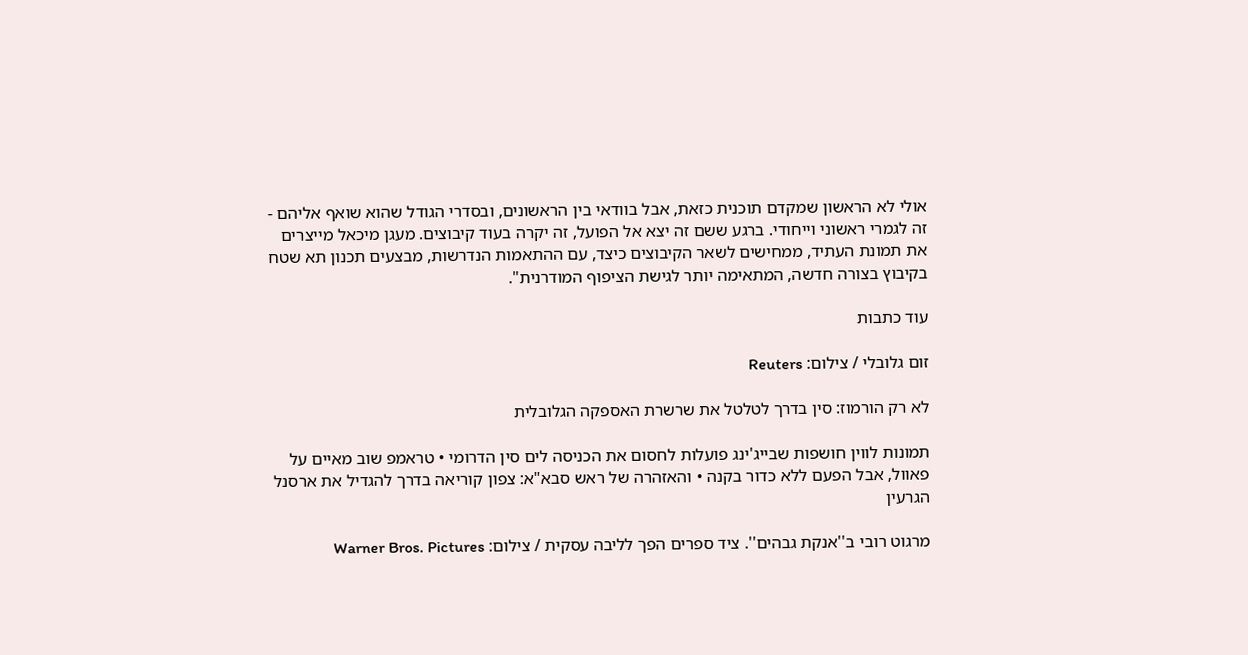אולי לא הראשון שמקדם תוכנית כזאת, אבל בוודאי בין הראשונים, ובסדרי הגודל שהוא שואף אליהם - זה לגמרי ראשוני וייחודי. ברגע ששם זה יצא אל הפועל, זה יקרה בעוד קיבוצים. מעגן מיכאל מייצרים את תמונת העתיד, ממחישים לשאר הקיבוצים כיצד, עם ההתאמות הנדרשות, מבצעים תכנון תא שטח בקיבוץ בצורה חדשה, המתאימה יותר לגישת הציפוף המודרנית".

עוד כתבות

זום גלובלי / צילום: Reuters

לא רק הורמוז: סין בדרך לטלטל את שרשרת האספקה הגלובלית

תמונות לווין חושפות שבייג'ינג פועלות לחסום את הכניסה לים סין הדרומי • טראמפ שוב מאיים על פאוול, אבל הפעם ללא כדור בקנה • והאזהרה של ראש סבא"א: צפון קוריאה בדרך להגדיל את ארסנל הגרעין

מרגוט רובי ב''אנקת גבהים''. ציד ספרים הפך לליבה עסקית / צילום: Warner Bros. Pictures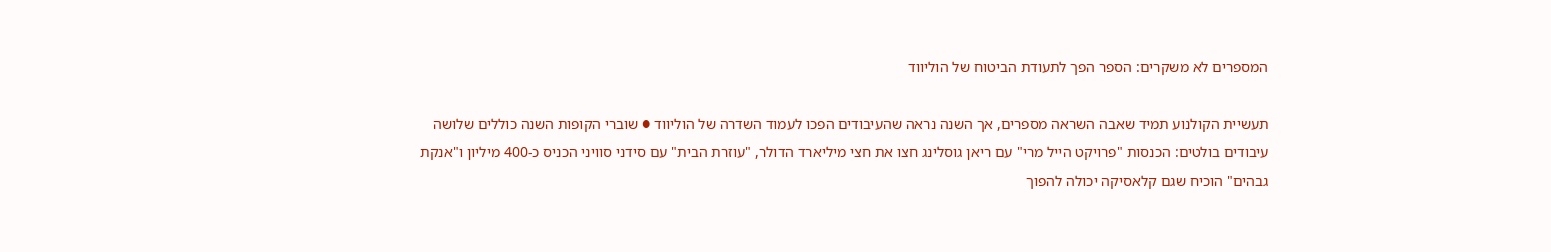המספרים לא משקרים: הספר הפך לתעודת הביטוח של הוליווד

תעשיית הקולנוע תמיד שאבה השראה מספרים, אך השנה נראה שהעיבודים הפכו לעמוד השדרה של הוליווד ● שוברי הקופות השנה כוללים שלושה עיבודים בולטים: הכנסות "פרויקט הייל מרי" עם ריאן גוסלינג חצו את חצי מיליארד הדולר, "עוזרת הבית" עם סידני סוויני הכניס כ-400 מיליון ו"אנקת גבהים" הוכיח שגם קלאסיקה יכולה להפוך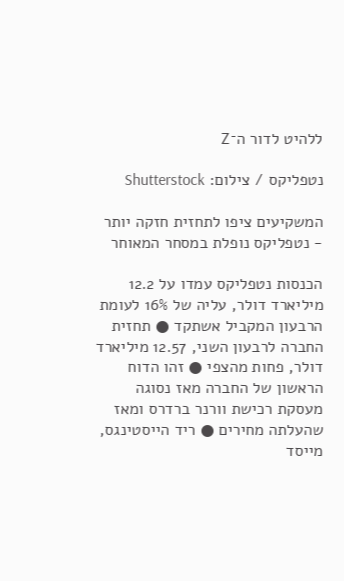ללהיט לדור ה־Z

נטפליקס / צילום: Shutterstock

המשקיעים ציפו לתחזית חזקה יותר - נטפליקס נופלת במסחר המאוחר

הכנסות נטפליקס עמדו על 12.2 מיליארד דולר, עליה של 16% לעומת הרבעון המקביל אשתקד ● תחזית החברה לרבעון השני, 12.57 מיליארד דולר, פחות מהצפי ● זהו הדוח הראשון של החברה מאז נסוגה מעסקת רכישת וורנר ברדרס ומאז שהעלתה מחירים ● ריד הייסטינגס, מייסד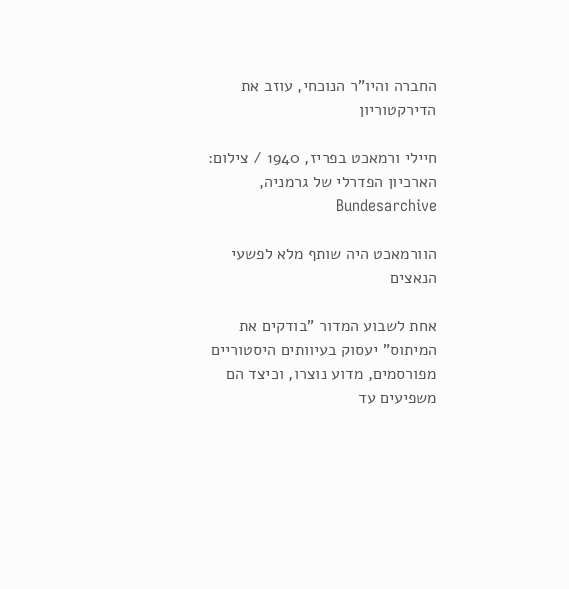החברה והיו"ר הנוכחי, עוזב את הדירקטוריון

חיילי ורמאכט בפריז, 1940 / צילום: הארכיון הפדרלי של גרמניה, Bundesarchive

הוורמאכט היה שותף מלא לפשעי הנאצים

אחת לשבוע המדור "בודקים את המיתוס" יעסוק בעיוותים היסטוריים מפורסמים, מדוע נוצרו, וכיצד הם משפיעים עד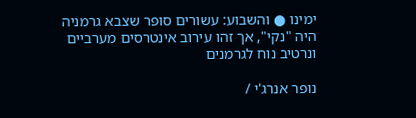ימינו ● והשבוע: עשורים סופר שצבא גרמניה היה "נקי", אך זהו עירוב אינטרסים מערביים ונרטיב נוח לגרמנים

נופר אנרג'י /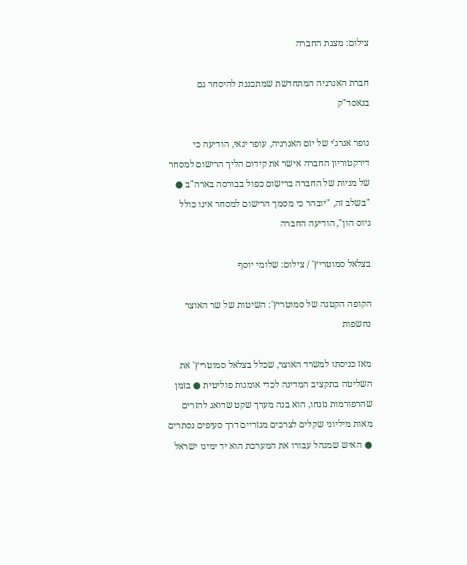צילום: מצגת החברה

חברת האנרגיה המתחדשת שמתכננת להיסחר גם בנאסד"ק

נופר אנרג'י של יזם האנרגיה, עופר ינאי, הודיעה כי דירקטוריון החברה אישר את קידום הליך הרישום למסחר של מניות של החברה ברישום כפול בבורסה בארה"ב ● "בשלב זה, "יובהר כי מסמך הרישום למסחר אינו כולל גיוס הון", הודיעה החברה

בצלאל סמוטריץ' / צילום: שלומי יוסף

הקופה הקטנה של סמוטריץ': השיטות של שר האוצר נחשפות

מאז כניסתו למשרד האוצר, שכלל בצלאל סמוטריץ' את השליטה בתקציב המדינה לכדי אומנות פוליטית ● בזמן שהרפורמות נזנחו, הוא בנה מערך שקט שדואג להזרים מאות מיליוני שקלים לצרכים מגזריים דרך סעיפים נסתרים ● האיש שמנהל עבורו את המערכת הוא יד ימינו ישראל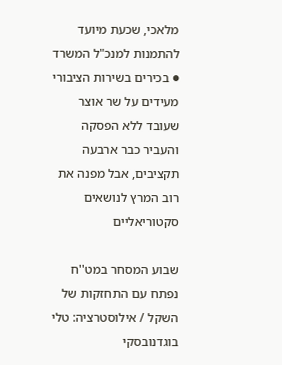מלאכי, שכעת מיועד להתמנות למנכ"ל המשרד ● בכירים בשירות הציבורי מעידים על שר אוצר שעובד ללא הפסקה והעביר כבר ארבעה תקציבים, אבל מפנה את רוב המרץ לנושאים סקטוריאליים

שבוע המסחר במט''ח נפתח עם התחזקות של השקל / אילוסטרציה: טלי בוגדנובסקי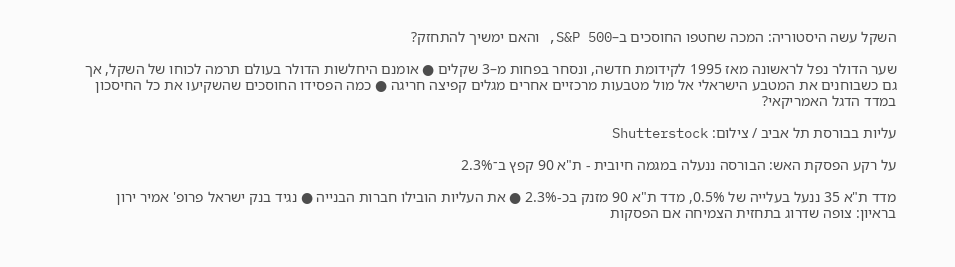השקל עשה היסטוריה: המכה שחטפו החוסכים ב–S&P 500, והאם ימשיך להתחזק?

שער הדולר נפל לראשונה מאז 1995 לקידומת חדשה, ונסחר בפחות מ–3 שקלים ● אומנם היחלשות הדולר בעולם תרמה לכוחו של השקל, אך גם כשבוחנים את המטבע הישראלי אל מול מטבעות מרכזיים אחרים מגלים קפיצה חריגה ● כמה הפסידו החוסכים שהשקיעו את כל החיסכון במדד הדגל האמריקאי?

עליות בבורסת תל אביב / צילום: Shutterstock

על רקע הפסקת האש: הבורסה ננעלה במגמה חיובית - ת"א 90 קפץ ב־2.3%

מדד ת"א 35 ננעל בעלייה של 0.5%, מדד ת"א 90 מזנק בכ-2.3% ● את העליות הובילו חברות הבנייה ● נגיד בנק ישראל פרופ' אמיר ירון בראיון: צופה שדרוג בתחזית הצמיחה אם הפסקות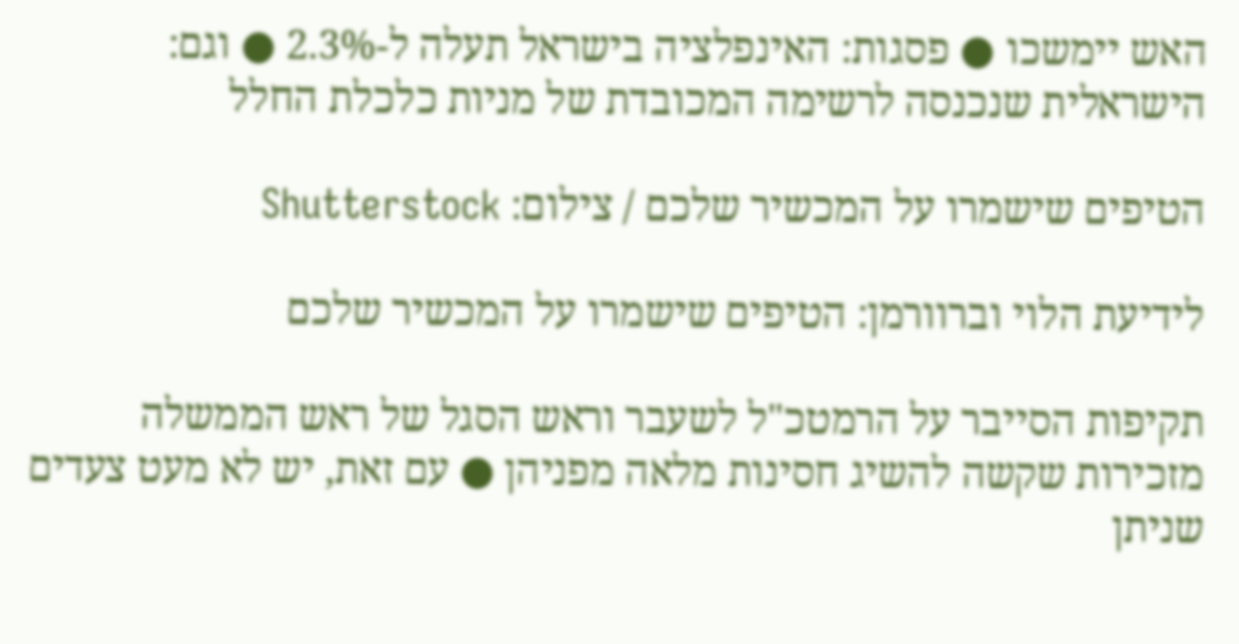האש יימשכו ● פסגות: האינפלציה בישראל תעלה ל-2.3% ● וגם: הישראלית שנכנסה לרשימה המכובדת של מניות כלכלת החלל

הטיפים שישמרו על המכשיר שלכם / צילום: Shutterstock

לידיעת הלוי וברוורמן: הטיפים שישמרו על המכשיר שלכם

תקיפות הסייבר על הרמטכ"ל לשעבר וראש הסגל של ראש הממשלה מזכירות שקשה להשיג חסינות מלאה מפניהן ● עם זאת, יש לא מעט צעדים שניתן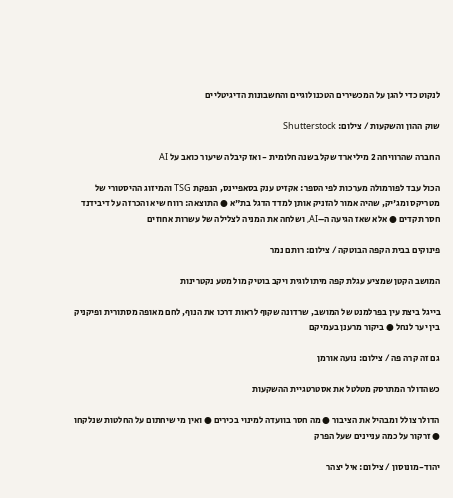לנקוט כדי להגן על המכשירים הטכנולוגיים והחשבונות הדיגיטליים

שוק ההון והשקעות / צילום: Shutterstock

החברה שהרוויחה 2 מיליארד שקל בשנה חלומית - ואז קיבלה שיעור כואב על AI

הכול עבד לפורמולה מערכות לפי הספר: אקזיט ענק בסאפיינס, הנפקת TSG והמיזוג ההיסטורי של מטריקס ומג'יק, שהיה אמור להזניק אותן למדד הדגל בת"א ● התוצאה: רווח שיא והכרזה על דיבידנד חסר תקדים ● אלא שאז הגיעה ה–AI, ושלחה את המניה לצלילה של עשרות אחוזים

פינוקים בבית הקפה הבוטקה / צילום: רותם נמר

המושב הקטן שמציע עגלת קפה מיתולוגית ויקב בוטיק מול מטע נקטרינות

בייגל ביצת עין בפרלמנט של המושב, שרדונה שקוף לראות דרכו את הנוף, לחם מאופה מסתורית ופיקניק בין יער לנחל ● ביקור מרענן בעמיקם

גם זה קרה פה / צילום: נועה אורמן

כשהדולר המתרסק מטלטל את אסטרטגיית ההשקעות

הדולר צולל ומבהיל את הציבור ● מה חסר בוועדה למינוי בכירים ● ואין מי שיחתום על החלטות שנלקחו ● זרקור על כמה עניינים שעל הפרק

יהוד-מונוסון / צילום: איל יצהר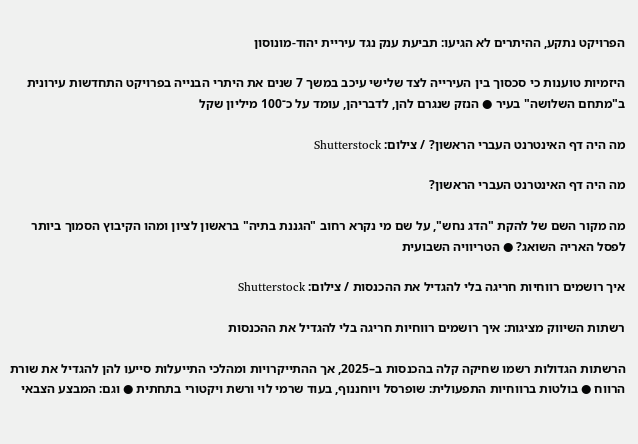הפרויקט נתקע, ההיתרים לא הגיעו: תביעת ענק נגד עיריית יהוד-מונוסון

היזמיות טוענות כי סכסוך בין העירייה לצד שלישי עיכב במשך 7 שנים את היתרי הבנייה בפרויקט התחדשות עירונית ב"מתחם השלושה" בעיר ● הנזק שנגרם להן, לדבריהן, עומד על כ־100 מיליון שקל

מה היה דף האינטרנט העברי הראשון? / צילום: Shutterstock

מה היה דף האינטרנט העברי הראשון?

מה מקור השם של להקת "הדג נחש", על שם מי נקרא רחוב "הגננת בתיה" בראשון לציון ומהו הקיבוץ הסמוך ביותר לפסל האריה השואג? ● הטריוויה השבועית

איך רושמים רווחיות חריגה בלי להגדיל את ההכנסות / צילום: Shutterstock

רשתות השיווק מציגות: איך רושמים רווחיות חריגה בלי להגדיל את ההכנסות

הרשתות הגדולות רשמו שחיקה קלה בהכנסות ב–2025, אך ההתייקרויות ומהלכי התייעלות סייעו להן להגדיל את שורת הרווח ● בולטות ברווחיות התפעולית: שופרסל ויוחננוף, בעוד שרמי לוי ורשת ויקטורי בתחתית ● וגם: המבצע הצבאי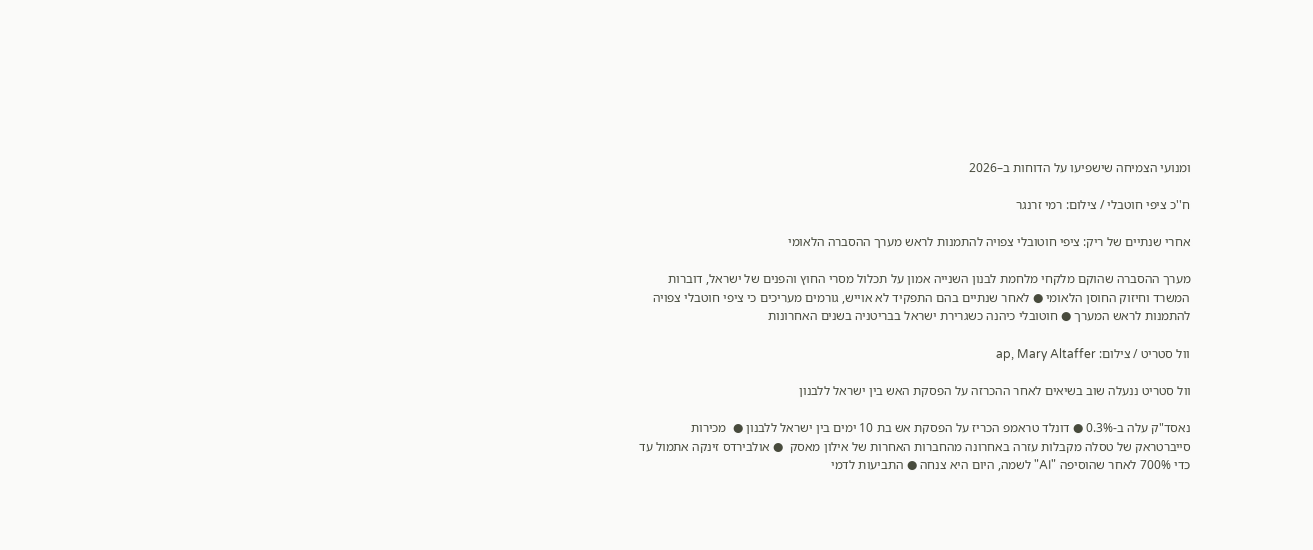ומנועי הצמיחה שישפיעו על הדוחות ב–2026

ח''כ ציפי חוטבלי / צילום: רמי זרנגר

אחרי שנתיים של ריק: ציפי חוטובלי צפויה להתמנות לראש מערך ההסברה הלאומי

מערך ההסברה שהוקם מלקחי מלחמת לבנון השנייה אמון על תכלול מסרי החוץ והפנים של ישראל, דוברות המשרד וחיזוק החוסן הלאומי ● לאחר שנתיים בהם התפקיד לא אוייש, גורמים מעריכים כי ציפי חוטבלי צפויה להתמנות לראש המערך ● חוטובלי כיהנה כשגרירת ישראל בבריטניה בשנים האחרונות

וול סטריט / צילום: ap, Mary Altaffer

וול סטריט ננעלה שוב בשיאים לאחר ההכרזה על הפסקת האש בין ישראל ללבנון

נאסד"ק עלה ב-0.3% ● דונלד טראמפ הכריז על הפסקת אש בת 10 ימים בין ישראל ללבנון ●  מכירות סייברטראק של טסלה מקבלות עזרה באחרונה מהחברות האחרות של אילון מאסק  ● אולבירדס זינקה אתמול עד כדי 700% לאחר שהוסיפה "AI" לשמה, היום היא צנחה ● התביעות לדמי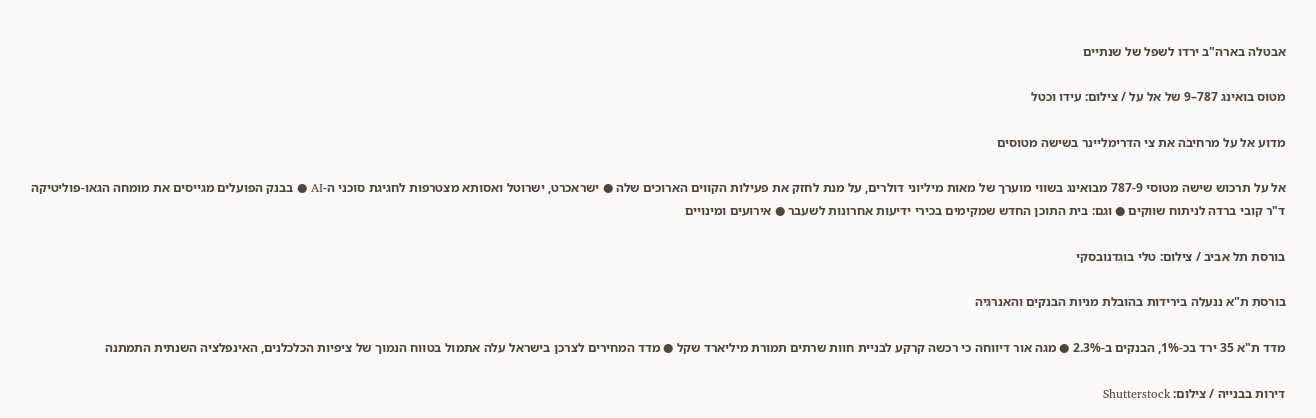אבטלה בארה"ב ירדו לשפל של שנתיים

מטוס בואינג 787–9 של אל על / צילום: עידו וכטל

מדוע אל על מרחיבה את צי הדרימליינר בשישה מטוסים

אל על תרכוש שישה מטוסי 787-9 מבואינג בשווי מוערך של מאות מיליוני דולרים, על מנת לחזק את פעילות הקווים הארוכים שלה ● ישראכרט, ישרוטל ואסותא מצטרפות לחגיגת סוכני ה-AI ● בבנק הפועלים מגייסים את מומחה הגאו-פוליטיקה ד"ר קובי ברדה לניתוח שווקים ● וגם: בית התוכן החדש שמקימים בכירי ידיעות אחרונות לשעבר ● אירועים ומינויים

בורסת תל אביב / צילום: טלי בוגדנובסקי

בורסת ת"א ננעלה בירידות בהובלת מניות הבנקים והאנרגיה

מדד ת"א 35 ירד בכ-1%, הבנקים ב-2.3% ● מגה אור דיווחה כי רכשה קרקע לבניית חוות שרתים תמורת מיליארד שקל ● מדד המחירים לצרכן בישראל עלה אתמול בטווח הנמוך של ציפיות הכלכלנים, האינפלציה השנתית התמתנה

דירות בבנייה / צילום: Shutterstock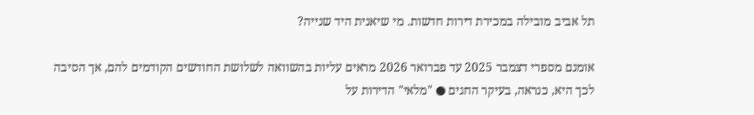תל אביב מובילה במכירת דירות חדשות. מי שיאנית היד שנייה?

אומנם מספרי דצמבר 2025 עד פברואר 2026 מראים עליות בהשוואה לשלושת החודשים הקודמים להם, אך הסיבה לכך היא, כנראה, בעיקר החגים ● "מלאי" הדירות על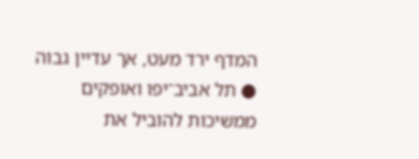המדף ירד מעט, אך עדיין גבוה ● תל אביב־יפו ואופקים ממשיכות להוביל את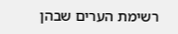רשימת הערים שבהן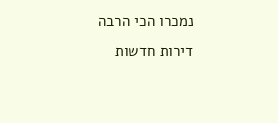נמכרו הכי הרבה דירות חדשות